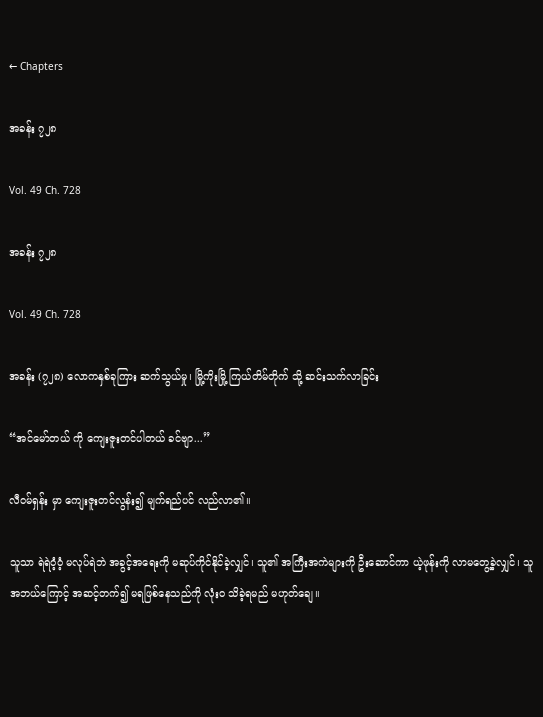← Chapters

အခန်း ၇၂၈

Vol. 49 Ch. 728

အခန်း ၇၂၈

Vol. 49 Ch. 728

အခန်း (၇၂၈) လောကနှစ်ခုကြား ဆက်သွယ်မှု၊ မြို့ကိုးမြို့ ကြယ်တိမ်တိုက် သို့ ဆင်းသက်လာခြင်း

“အင်မော်တယ် ကို ကျေးဇူးတင်ပါတယ် ခင်ဗျာ...”

လီဝမ်ရှန်း မှာ ကျေးဇူးတင်လွန်း၍ မျက်ရည်ပင် လည်လာ၏။

သူသာ ရဲရဲဝံ့ဝံ့ မလုပ်ရဲဘဲ အခွင့်အရေးကို မဆုပ်ကိုင်နိုင်ခဲ့လျှင်၊ သူ၏ အကြီးအကဲများကို ဦးဆောင်ကာ ယဲ့ဖုန်းကို လာမတွေ့ခဲ့လျှင်၊ သူ အဘယ်ကြောင့် အဆင့်တက်၍ မရဖြစ်နေသည်ကို လုံးဝ သိခဲ့ရမည် မဟုတ်ချေ။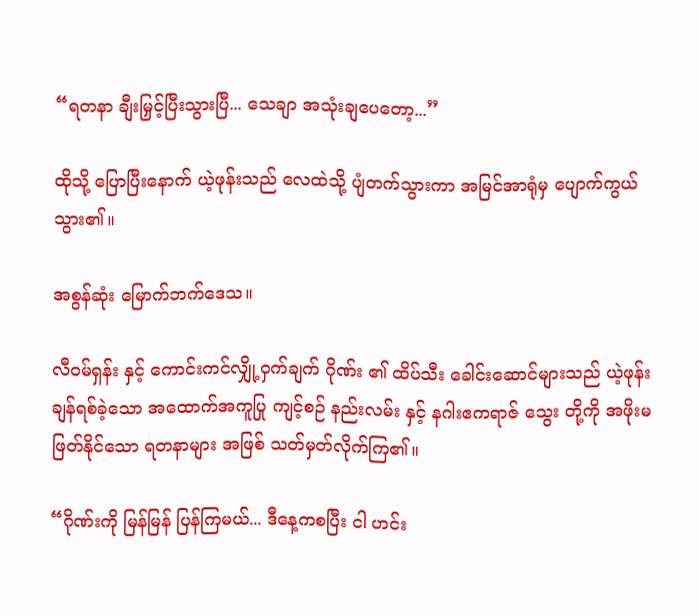“ရတနာ ချီးမြှင့်ပြီးသွားပြီ... သေချာ အသုံးချပေတော့...”

ထိုသို့ ပြောပြီးနောက် ယဲ့ဖုန်းသည် လေထဲသို့ ပျံတက်သွားကာ အမြင်အာရုံမှ ပျောက်ကွယ်သွား၏။

အစွန်ဆုံး မြောက်ဘက်ဒေသ။

လီဝမ်ရှန်း နှင့် ကောင်းကင်လျှို့ဝှက်ချက် ဂိုဏ်း ၏ ထိပ်သီး ခေါင်းဆောင်များသည် ယဲ့ဖုန်း ချန်ရစ်ခဲ့သော အထောက်အကူပြု ကျင့်စဉ် နည်းလမ်း နှင့် နဂါးဧကရာဇ် သွေး တို့ကို အဖိုးမဖြတ်နိုင်သော ရတနာများ အဖြစ် သတ်မှတ်လိုက်ကြ၏။

“ဂိုဏ်းကို မြန်မြန် ပြန်ကြမယ်... ဒီနေ့ကစပြီး ငါ ဟင်း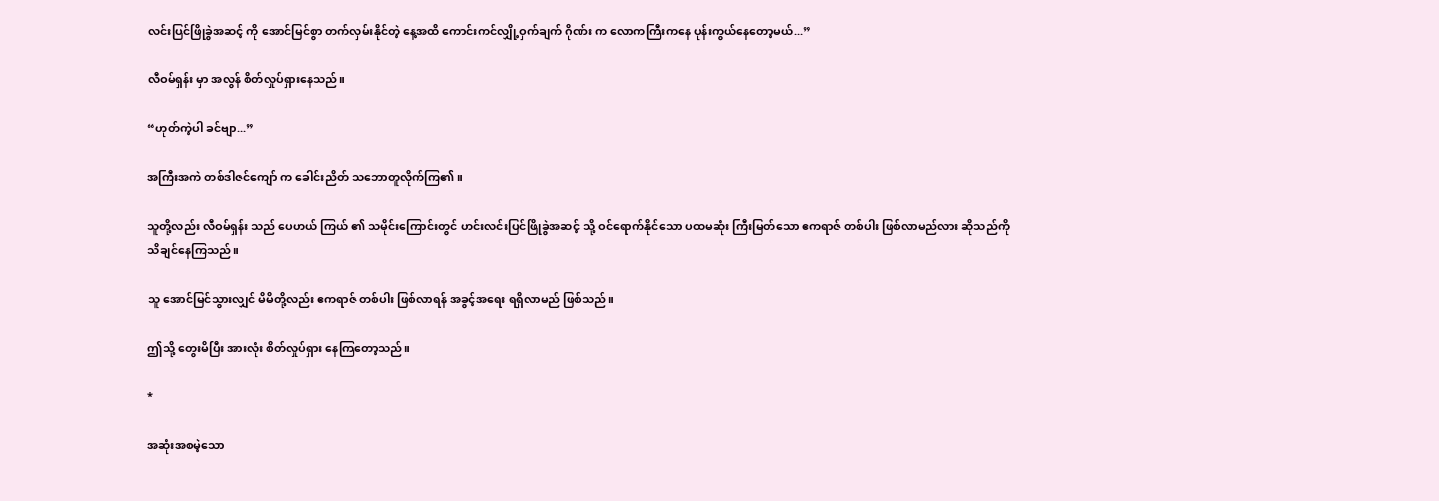လင်းပြင်ဖြိုခွဲအဆင့် ကို အောင်မြင်စွာ တက်လှမ်းနိုင်တဲ့ နေ့အထိ ကောင်းကင်လျှို့ဝှက်ချက် ဂိုဏ်း က လောကကြီးကနေ ပုန်းကွယ်နေတော့မယ်...”

လီဝမ်ရှန်း မှာ အလွန် စိတ်လှုပ်ရှားနေသည်။

“ဟုတ်ကဲ့ပါ ခင်ဗျာ...”

အကြီးအကဲ တစ်ဒါဇင်ကျော် က ခေါင်းညိတ် သဘောတူလိုက်ကြ၏။

သူတို့လည်း လီဝမ်ရှန်း သည် ပေဟယ် ကြယ် ၏ သမိုင်းကြောင်းတွင် ဟင်းလင်းပြင်ဖြိုခွဲအဆင့် သို့ ဝင်ရောက်နိုင်သော ပထမဆုံး ကြီးမြတ်သော ဧကရာဇ် တစ်ပါး ဖြစ်လာမည်လား ဆိုသည်ကို သိချင်နေကြသည်။

သူ အောင်မြင်သွားလျှင် မိမိတို့လည်း ဧကရာဇ် တစ်ပါး ဖြစ်လာရန် အခွင့်အရေး ရရှိလာမည် ဖြစ်သည်။

ဤသို့ တွေးမိပြီး အားလုံး စိတ်လှုပ်ရှား နေကြတော့သည်။

*

အဆုံးအစမဲ့သော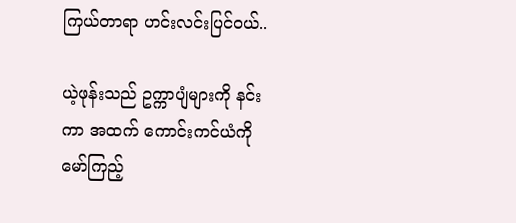ကြယ်တာရာ ဟင်းလင်းပြင်ဝယ်..

ယဲ့ဖုန်းသည် ဥက္ကာပျံများကို နင်းကာ အထက် ကောင်းကင်ယံကို မော်ကြည့်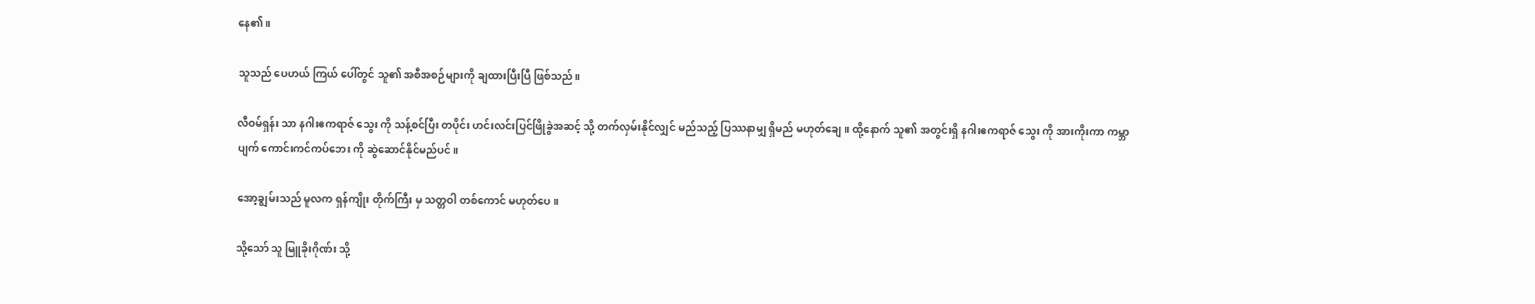နေ၏။

သူသည် ပေဟယ် ကြယ် ပေါ်တွင် သူ၏ အစီအစဉ်များကို ချထားပြီးပြီ ဖြစ်သည်။

လီဝမ်ရှန်း သာ နဂါးဧကရာဇ် သွေး ကို သန့်စင်ပြီး တပိုင်း ဟင်းလင်းပြင်ဖြိုခွဲအဆင့် သို့ တက်လှမ်းနိုင်လျှင် မည်သည့် ပြဿနာမျှ ရှိမည် မဟုတ်ချေ။ ထို့နောက် သူ၏ အတွင်းရှိ နဂါးဧကရာဇ် သွေး ကို အားကိုးကာ ကမ္ဘာပျက် ကောင်းကင်ကပ်ဘေး ကို ဆွဲဆောင်နိုင်မည်ပင်။

အော့ချွမ်းသည် မူလက ရှန်ကျိုး တိုက်ကြီး မှ သတ္တဝါ တစ်ကောင် မဟုတ်ပေ။

သို့သော် သူ မြူခိုးဂိုဏ်း သို့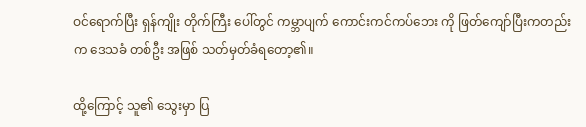ဝင်ရောက်ပြီး ရှန်ကျိုး တိုက်ကြီး ပေါ်တွင် ကမ္ဘာပျက် ကောင်းကင်ကပ်ဘေး ကို ဖြတ်ကျော်ပြီးကတည်းက ဒေသခံ တစ်ဦး အဖြစ် သတ်မှတ်ခံရတော့၏။

ထို့ကြောင့် သူ၏ သွေးမှာ ပြ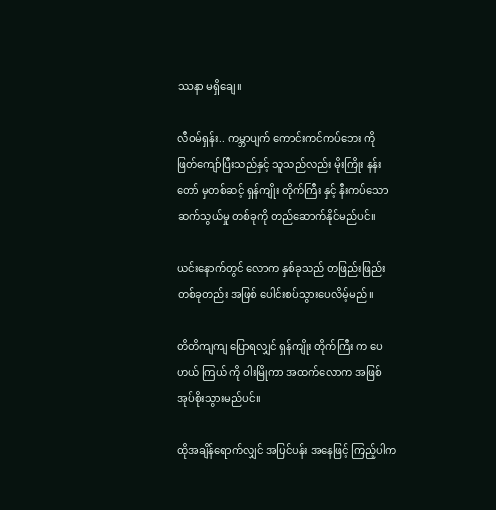ဿနာ မရှိချေ။

လီဝမ်ရှန်း.. ကမ္ဘာပျက် ကောင်းကင်ကပ်ဘေး ကို ဖြတ်ကျော်ပြီးသည်နှင့် သူသည်လည်း မိုးကြိုး နန်းတော် မှတစ်ဆင့် ရှန်ကျိုး တိုက်ကြီး နှင့် နီးကပ်သော ဆက်သွယ်မှု တစ်ခုကို တည်ဆောက်နိုင်မည်ပင်။

ယင်းနောက်တွင် လောက နှစ်ခုသည် တဖြည်းဖြည်း တစ်ခုတည်း အဖြစ် ပေါင်းစပ်သွားပေလိမ့်မည်။

တိတိကျကျ ပြောရလျှင် ရှန်ကျိုး တိုက်ကြီး က ပေဟယ် ကြယ် ကို ဝါးမြိုကာ အထက်လောက အဖြစ် အုပ်စိုးသွားမည်ပင်။

ထိုအချိန်ရောက်လျှင် အပြင်ပန်း အနေဖြင့် ကြည့်ပါက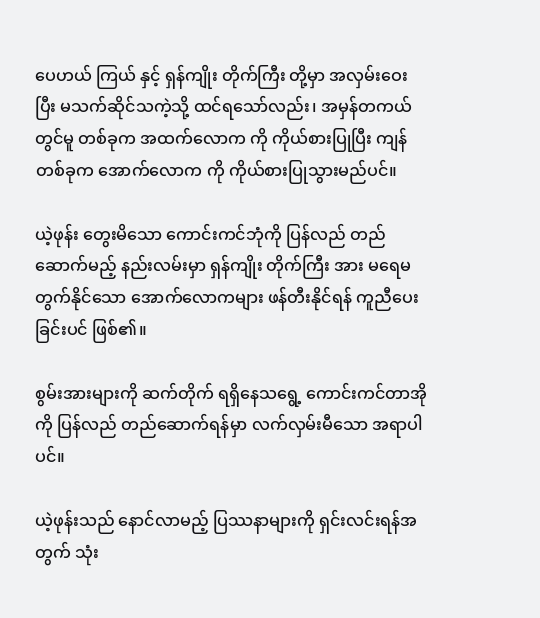ပေဟယ် ကြယ် နှင့် ရှန်ကျိုး တိုက်ကြီး တို့မှာ အလှမ်းဝေးပြီး မသက်ဆိုင်သကဲ့သို့ ထင်ရသော်လည်း၊ အမှန်တကယ်တွင်မူ တစ်ခုက အထက်လောက ကို ကိုယ်စားပြုပြီး ကျန်တစ်ခုက အောက်လောက ကို ကိုယ်စားပြုသွားမည်ပင်။

ယဲ့ဖုန်း တွေးမိသော ကောင်းကင်ဘုံကို ပြန်လည် တည်ဆောက်မည့် နည်းလမ်းမှာ ရှန်ကျိုး တိုက်ကြီး အား မရေမတွက်နိုင်သော အောက်လောကများ ဖန်တီးနိုင်ရန် ကူညီပေးခြင်းပင် ဖြစ်၏။

စွမ်းအားများကို ဆက်တိုက် ရရှိနေသရွေ့ ကောင်းကင်တာအိုကို ပြန်လည် တည်ဆောက်ရန်မှာ လက်လှမ်းမီသော အရာပါပင်။

ယဲ့ဖုန်းသည် နောင်လာမည့် ပြဿနာများကို ရှင်းလင်းရန်အတွက် သုံး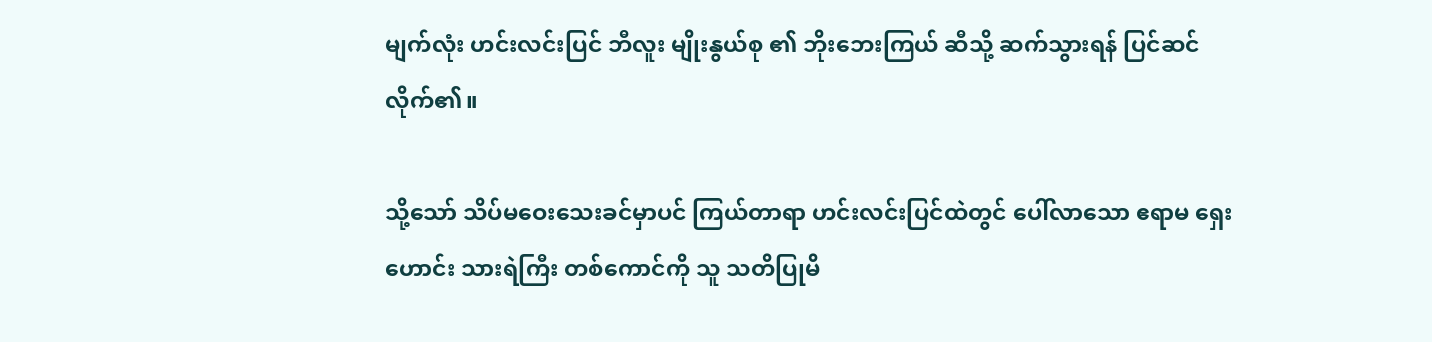မျက်လုံး ဟင်းလင်းပြင် ဘီလူး မျိုးနွယ်စု ၏ ဘိုးဘေးကြယ် ဆီသို့ ဆက်သွားရန် ပြင်ဆင်လိုက်၏။

သို့သော် သိပ်မဝေးသေးခင်မှာပင် ကြယ်တာရာ ဟင်းလင်းပြင်ထဲတွင် ပေါ်လာသော ဧရာမ ရှေးဟောင်း သားရဲကြီး တစ်ကောင်ကို သူ သတိပြုမိ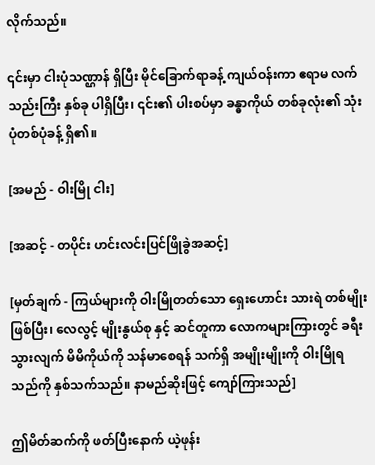လိုက်သည်။

၎င်းမှာ ငါးပုံသဏ္ဌာန် ရှိပြီး မိုင်ခြောက်ရာခန့် ကျယ်ဝန်းကာ ဧရာမ လက်သည်းကြီး နှစ်ခု ပါရှိပြီး၊ ၎င်း၏ ပါးစပ်မှာ ခန္ဓာကိုယ် တစ်ခုလုံး၏ သုံးပုံတစ်ပုံခန့် ရှိ၏။

[အမည် - ဝါးမြို ငါး]

[အဆင့် - တပိုင်း ဟင်းလင်းပြင်ဖြိုခွဲအဆင့်]

[မှတ်ချက် - ကြယ်များကို ဝါးမြိုတတ်သော ရှေးဟောင်း သားရဲ တစ်မျိုး ဖြစ်ပြီး၊ လေလွင့် မျိုးနွယ်စု နှင့် ဆင်တူကာ လောကများကြားတွင် ခရီးသွားလျက် မိမိကိုယ်ကို သန်မာစေရန် သက်ရှိ အမျိုးမျိုးကို ဝါးမြိုရသည်ကို နှစ်သက်သည်။ နာမည်ဆိုးဖြင့် ကျော်ကြားသည်]

ဤမိတ်ဆက်ကို ဖတ်ပြီးနောက် ယဲ့ဖုန်း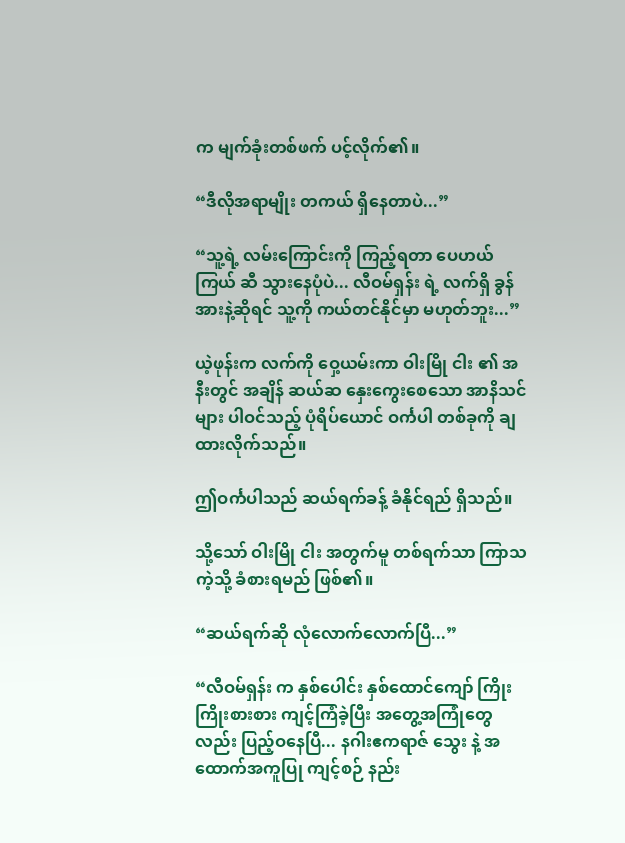က မျက်ခုံးတစ်ဖက် ပင့်လိုက်၏။

“ဒီလိုအရာမျိုး တကယ် ရှိနေတာပဲ...”

“သူ့ရဲ့ လမ်းကြောင်းကို ကြည့်ရတာ ပေဟယ် ကြယ် ဆီ သွားနေပုံပဲ... လီဝမ်ရှန်း ရဲ့ လက်ရှိ ခွန်အားနဲ့ဆိုရင် သူ့ကို ကယ်တင်နိုင်မှာ မဟုတ်ဘူး...”

ယဲ့ဖုန်းက လက်ကို ဝှေ့ယမ်းကာ ဝါးမြို ငါး ၏ အနီးတွင် အချိန် ဆယ်ဆ နှေးကွေးစေသော အာနိသင်များ ပါဝင်သည့် ပုံရိပ်ယောင် ဝင်္ကပါ တစ်ခုကို ချထားလိုက်သည်။

ဤဝင်္ကပါသည် ဆယ်ရက်ခန့် ခံနိုင်ရည် ရှိသည်။

သို့သော် ဝါးမြို ငါး အတွက်မူ တစ်ရက်သာ ကြာသကဲ့သို့ ခံစားရမည် ဖြစ်၏။

“ဆယ်ရက်ဆို လုံလောက်လောက်ပြီ...”

“လီဝမ်ရှန်း က နှစ်ပေါင်း နှစ်ထောင်ကျော် ကြိုးကြိုးစားစား ကျင့်ကြံခဲ့ပြီး အတွေ့အကြုံတွေလည်း ပြည့်ဝနေပြီ... နဂါးဧကရာဇ် သွေး နဲ့ အထောက်အကူပြု ကျင့်စဉ် နည်း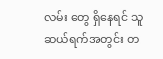လမ်း တွေ ရှိနေရင် သူ ဆယ်ရက်အတွင်း တ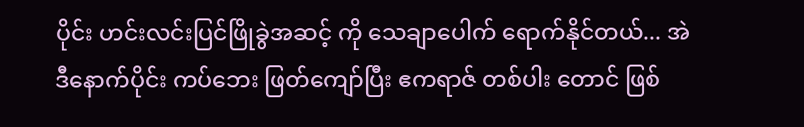ပိုင်း ဟင်းလင်းပြင်ဖြိုခွဲအဆင့် ကို သေချာပေါက် ရောက်နိုင်တယ်... အဲဒီနောက်ပိုင်း ကပ်ဘေး ဖြတ်ကျော်ပြီး ဧကရာဇ် တစ်ပါး တောင် ဖြစ်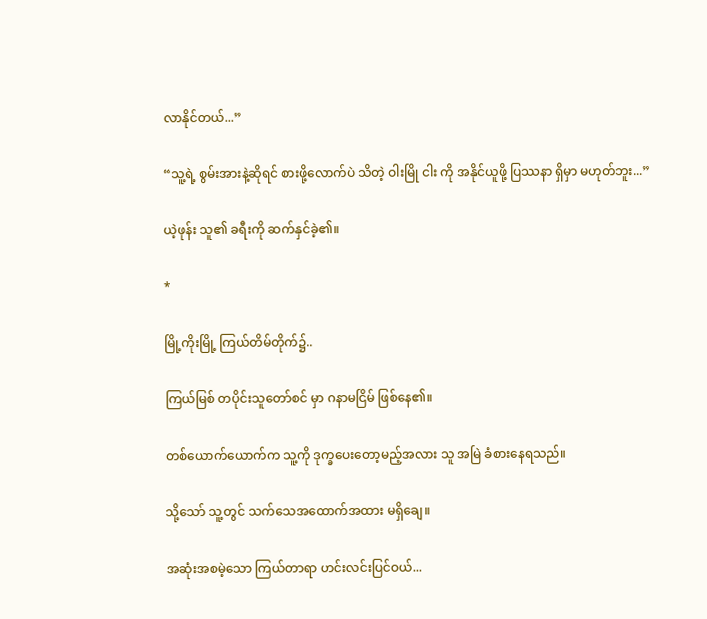လာနိုင်တယ်...”

“သူ့ရဲ့ စွမ်းအားနဲ့ဆိုရင် စားဖို့လောက်ပဲ သိတဲ့ ဝါးမြို ငါး ကို အနိုင်ယူဖို့ ပြဿနာ ရှိမှာ မဟုတ်ဘူး...”

ယဲ့ဖုန်း သူ၏ ခရီးကို ဆက်နှင်ခဲ့၏။

*

မြို့ကိုးမြို့ ကြယ်တိမ်တိုက်၌..

ကြယ်မြစ် တပိုင်းသူတော်စင် မှာ ဂနာမငြိမ် ဖြစ်နေ၏။

တစ်ယောက်ယောက်က သူ့ကို ဒုက္ခပေးတော့မည့်အလား သူ အမြဲ ခံစားနေရသည်။

သို့သော် သူ့တွင် သက်သေအထောက်အထား မရှိချေ။

အဆုံးအစမဲ့သော ကြယ်တာရာ ဟင်းလင်းပြင်ဝယ်...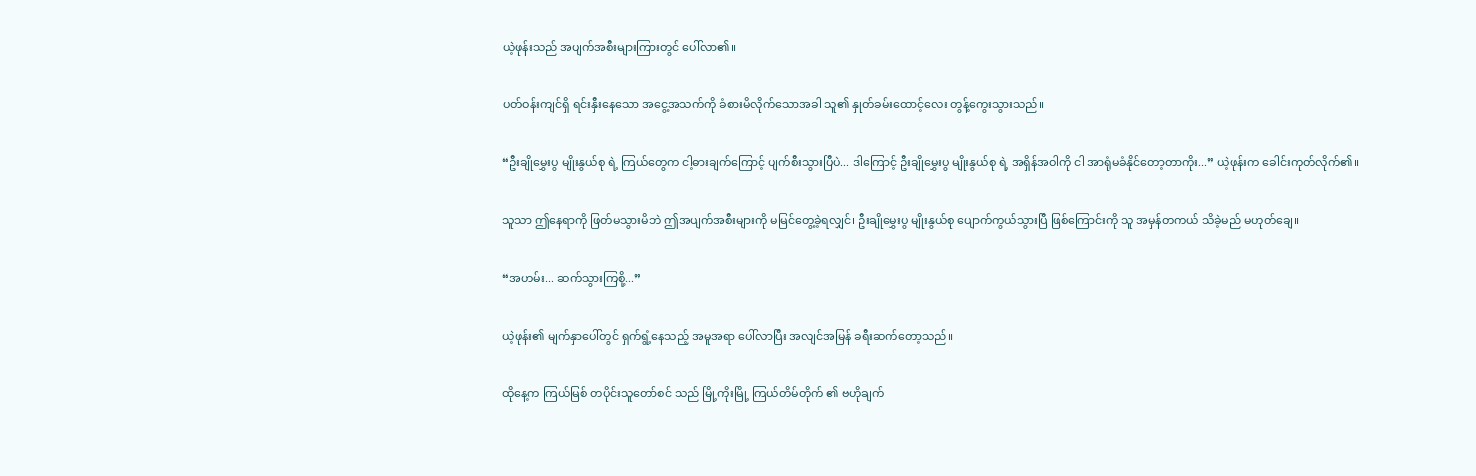ယဲ့ဖုန်းသည် အပျက်အစီးများကြားတွင် ပေါ်လာ၏။

ပတ်ဝန်းကျင်ရှိ ရင်းနှီးနေသော အငွေ့အသက်ကို ခံစားမိလိုက်သောအခါ သူ၏ နှုတ်ခမ်းထောင့်လေး တွန့်ကွေးသွားသည်။

“ဦးချိုမွှေးပွ မျိုးနွယ်စု ရဲ့ ကြယ်တွေက ငါ့ဓားချက်ကြောင့် ပျက်စီးသွားပြီပဲ... ဒါကြောင့် ဦးချိုမွှေးပွ မျိုးနွယ်စု ရဲ့ အရှိန်အဝါကို ငါ အာရုံမခံနိုင်တော့တာကိုး...” ယဲ့ဖုန်းက ခေါင်းကုတ်လိုက်၏။

သူသာ ဤနေရာကို ဖြတ်မသွားမိဘဲ ဤအပျက်အစီးများကို မမြင်တွေ့ခဲ့ရလျှင်၊ ဦးချိုမွှေးပွ မျိုးနွယ်စု ပျောက်ကွယ်သွားပြီ ဖြစ်ကြောင်းကို သူ အမှန်တကယ် သိခဲ့မည် မဟုတ်ချေ။

“အဟမ်း... ဆက်သွားကြစို့...”

ယဲ့ဖုန်း၏ မျက်နှာပေါ်တွင် ရှက်ရွံ့နေသည့် အမူအရာ ပေါ်လာပြီး အလျင်အမြန် ခရီးဆက်တော့သည်။

ထိုနေ့က ကြယ်မြစ် တပိုင်းသူတော်စင် သည် မြို့ကိုးမြို့ ကြယ်တိမ်တိုက် ၏ ဗဟိုချက်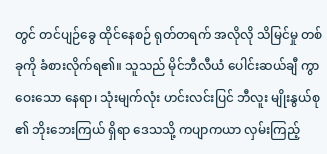တွင် တင်ပျဉ်ခွေ ထိုင်နေစဉ် ရုတ်တရက် အလိုလို သိမြင်မှု တစ်ခုကို ခံစားလိုက်ရ၏။ သူသည် မိုင်ဘီလီယံ ပေါင်းဆယ်ချီ ကွာဝေးသော နေရာ၊ သုံးမျက်လုံး ဟင်းလင်းပြင် ဘီလူး မျိုးနွယ်စု ၏ ဘိုးဘေးကြယ် ရှိရာ ဒေသသို့ ကပျာကယာ လှမ်းကြည့်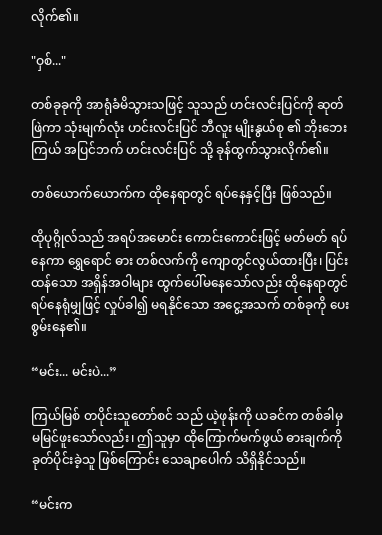လိုက်၏။

"ဝှစ်..."

တစ်ခုခုကို အာရုံခံမိသွားသဖြင့် သူသည် ဟင်းလင်းပြင်ကို ဆုတ်ဖြဲကာ သုံးမျက်လုံး ဟင်းလင်းပြင် ဘီလူး မျိုးနွယ်စု ၏ ဘိုးဘေးကြယ် အပြင်ဘက် ဟင်းလင်းပြင် သို့ ခုန်ထွက်သွားလိုက်၏။

တစ်ယောက်ယောက်က ထိုနေရာတွင် ရပ်နေနှင့်ပြီး ဖြစ်သည်။

ထိုပုဂ္ဂိုလ်သည် အရပ်အမောင်း ကောင်းကောင်းဖြင့် မတ်မတ် ရပ်နေကာ ရွှေရောင် ဓား တစ်လက်ကို ကျောတွင်လွယ်ထားပြီး၊ ပြင်းထန်သော အရှိန်အဝါများ ထွက်ပေါ်မနေသော်လည်း ထိုနေရာတွင် ရပ်နေရုံမျှဖြင့် လှုပ်ခါ၍ မရနိုင်သော အငွေ့အသက် တစ်ခုကို ပေးစွမ်းနေ၏။

“မင်း... မင်းပဲ...”

ကြယ်မြစ် တပိုင်းသူတော်စင် သည် ယဲ့ဖုန်းကို ယခင်က တစ်ခါမှ မမြင်ဖူးသော်လည်း၊ ဤသူမှာ ထိုကြောက်မက်ဖွယ် ဓားချက်ကို ခုတ်ပိုင်းခဲ့သူ ဖြစ်ကြောင်း သေချာပေါက် သိရှိနိုင်သည်။

“မင်းက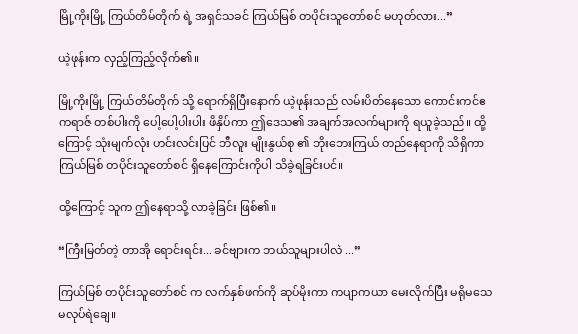မြို့ကိုးမြို့ ကြယ်တိမ်တိုက် ရဲ့ အရှင်သခင် ကြယ်မြစ် တပိုင်းသူတော်စင် မဟုတ်လား...”

ယဲ့ဖုန်းက လှည့်ကြည့်လိုက်၏။

မြို့ကိုးမြို့ ကြယ်တိမ်တိုက် သို့ ရောက်ရှိပြီးနောက် ယဲ့ဖုန်းသည် လမ်းပိတ်နေသော ကောင်းကင်ဧကရာဇ် တစ်ပါးကို ပေါ့ပေါ့ပါးပါး ဖိနှိပ်ကာ ဤဒေသ၏ အချက်အလက်များကို ရယူခဲ့သည်။ ထို့ကြောင့် သုံးမျက်လုံး ဟင်းလင်းပြင် ဘီလူး မျိုးနွယ်စု ၏ ဘိုးဘေးကြယ် တည်နေရာကို သိရှိကာ ကြယ်မြစ် တပိုင်းသူတော်စင် ရှိနေကြောင်းကိုပါ သိခဲ့ရခြင်းပင်။

ထို့ကြောင့် သူက ဤနေရာသို့ လာခဲ့ခြင်း ဖြစ်၏။

“ကြီးမြတ်တဲ့ တာအို ရောင်းရင်း... ခင်ဗျားက ဘယ်သူများပါလဲ ...”

ကြယ်မြစ် တပိုင်းသူတော်စင် က လက်နှစ်ဖက်ကို ဆုပ်မိုးကာ ကပျာကယာ မေးလိုက်ပြီး မရိုမသေ မလုပ်ရဲချေ။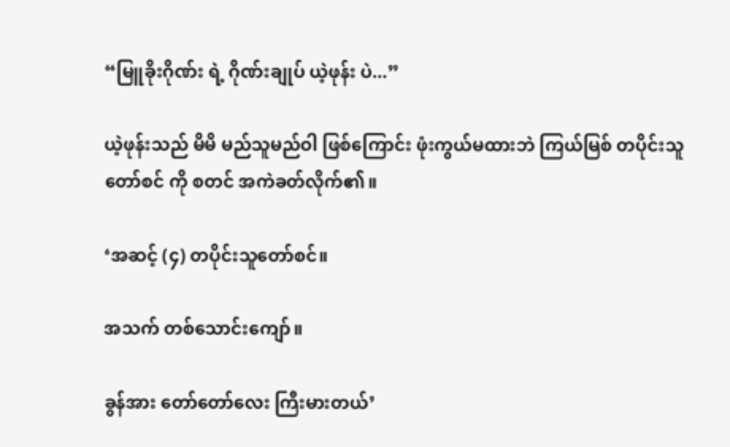“မြူခိုးဂိုဏ်း ရဲ့ ဂိုဏ်းချုပ် ယဲ့ဖုန်း ပဲ...”

ယဲ့ဖုန်းသည် မိမိ မည်သူမည်ဝါ ဖြစ်ကြောင်း ဖုံးကွယ်မထားဘဲ ကြယ်မြစ် တပိုင်းသူတော်စင် ကို စတင် အကဲခတ်လိုက်၏။

‘အဆင့် (၄) တပိုင်းသူတော်စင်။

အသက် တစ်သောင်းကျော်။

ခွန်အား တော်တော်လေး ကြီးမားတယ်’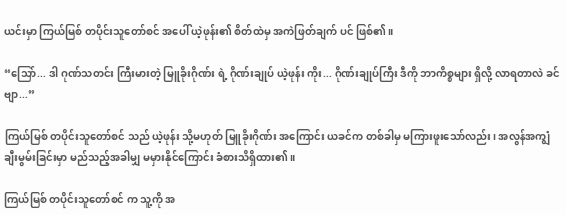ယင်းမှာ ကြယ်မြစ် တပိုင်းသူတော်စင် အပေါ် ယဲ့ဖုန်း၏ စိတ်ထဲမှ အကဲဖြတ်ချက် ပင် ဖြစ်၏။

“သြော်... ဒါ ဂုဏ်သတင်း ကြီးမားတဲ့ မြူခိုးဂိုဏ်း ရဲ့ ဂိုဏ်းချုပ် ယဲ့ဖုန်း ကိုး... ဂိုဏ်းချုပ်ကြီး ဒီကို ဘာကိစ္စများ ရှိလို့ လာရတာလဲ ခင်ဗျာ...”

ကြယ်မြစ် တပိုင်းသူတော်စင် သည် ယဲ့ဖုန်း သို့မဟုတ် မြူခိုးဂိုဏ်း အကြောင်း ယခင်က တစ်ခါမှ မကြားဖူးသော်လည်း၊ အလွန်အကျွံ ချီးမွမ်းခြင်းမှာ မည်သည့်အခါမျှ မမှားနိုင်ကြောင်း ခံစားသိရှိထား၏။

ကြယ်မြစ် တပိုင်းသူတော်စင် က သူ့ကို အ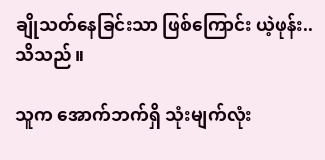ချိုသတ်နေခြင်းသာ ဖြစ်ကြောင်း ယဲ့ဖုန်း.. သိသည်။

သူက အောက်ဘက်ရှိ သုံးမျက်လုံး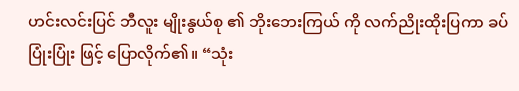ဟင်းလင်းပြင် ဘီလူး မျိုးနွယ်စု ၏ ဘိုးဘေးကြယ် ကို လက်ညိုးထိုးပြကာ ခပ်ပြုံးပြုံး ဖြင့် ပြောလိုက်၏။ “သုံး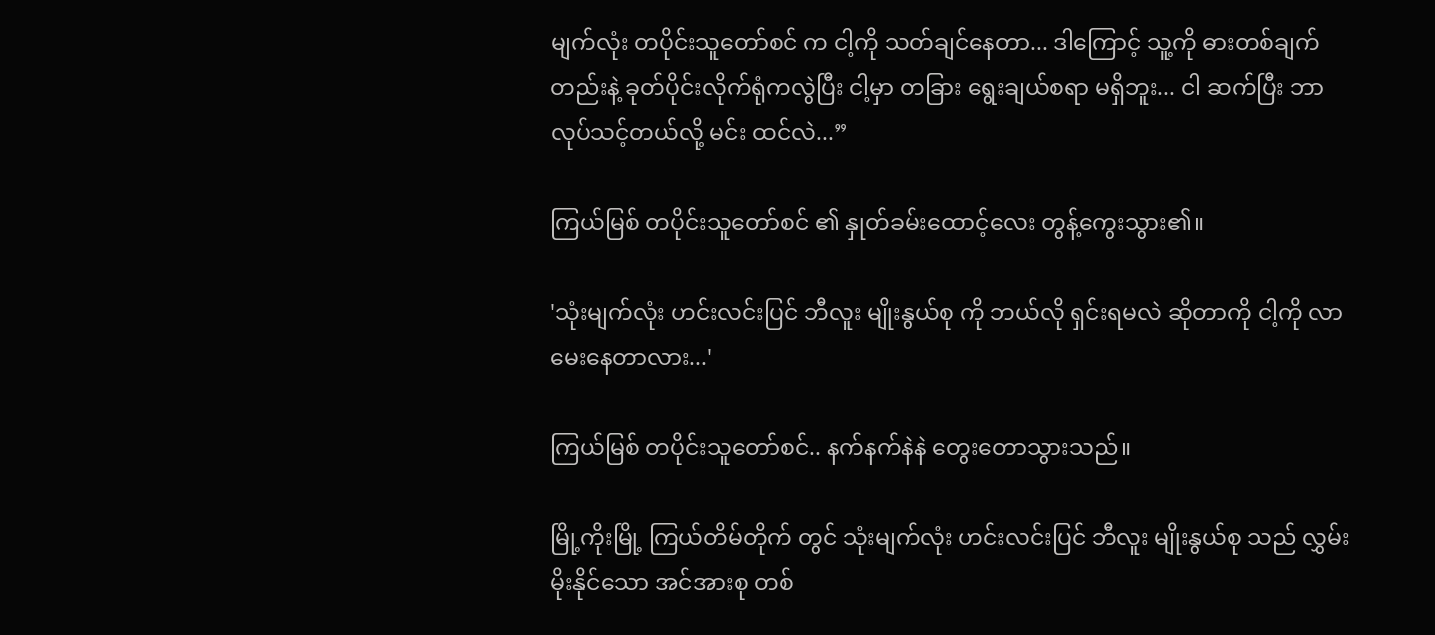မျက်လုံး တပိုင်းသူတော်စင် က ငါ့ကို သတ်ချင်နေတာ... ဒါကြောင့် သူ့ကို ဓားတစ်ချက်တည်းနဲ့ ခုတ်ပိုင်းလိုက်ရုံကလွဲပြီး ငါ့မှာ တခြား ရွေးချယ်စရာ မရှိဘူး... ငါ ဆက်ပြီး ဘာလုပ်သင့်တယ်လို့ မင်း ထင်လဲ...”

ကြယ်မြစ် တပိုင်းသူတော်စင် ၏ နှုတ်ခမ်းထောင့်လေး တွန့်ကွေးသွား၏။

'သုံးမျက်လုံး ဟင်းလင်းပြင် ဘီလူး မျိုးနွယ်စု ကို ဘယ်လို ရှင်းရမလဲ ဆိုတာကို ငါ့ကို လာမေးနေတာလား...'

ကြယ်မြစ် တပိုင်းသူတော်စင်.. နက်နက်နဲနဲ တွေးတောသွားသည်။

မြို့ကိုးမြို့ ကြယ်တိမ်တိုက် တွင် သုံးမျက်လုံး ဟင်းလင်းပြင် ဘီလူး မျိုးနွယ်စု သည် လွှမ်းမိုးနိုင်သော အင်အားစု တစ်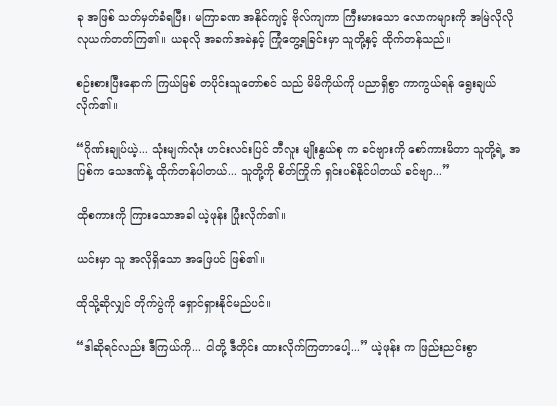ခု အဖြစ် သတ်မှတ်ခံရပြီး၊ မကြာခဏ အနိုင်ကျင့် ဗိုလ်ကျကာ ကြီးမားသော လောကများကို အမြဲလိုလို လုယက်တတ်ကြ၏။ ယခုလို အခက်အခဲနှင့် ကြုံတွေ့ရခြင်းမှာ သူတို့နှင့် ထိုက်တန်သည်။

စဉ်းစားပြီးနောက် ကြယ်မြစ် တပိုင်းသူတော်စင် သည် မိမိကိုယ်ကို ပညာရှိစွာ ကာကွယ်ရန် ရွေးချယ်လိုက်၏။

“ဂိုဏ်းချုပ်ယဲ့... သုံးမျက်လုံး ဟင်းလင်းပြင် ဘီလူး မျိုးနွယ်စု က ခင်ဗျားကို စော်ကားမိတာ သူတို့ရဲ့ အပြစ်က သေဒဏ်နဲ့ ထိုက်တန်ပါတယ်... သူတို့ကို စိတ်ကြိုက် ရှင်းပစ်နိုင်ပါတယ် ခင်ဗျာ...”

ထိုစကားကို ကြားသောအခါ ယဲ့ဖုန်း ပြုံးလိုက်၏။

ယင်းမှာ သူ အလိုရှိသော အဖြေပင် ဖြစ်၏။

ထိုသို့ဆိုလျှင် တိုက်ပွဲကို ရှောင်ရှားနိုင်မည်ပင်။

“ဒါဆိုရင်လည်း ဒီကြယ်ကို... ငါတို့ ဒီတိုင်း ထားလိုက်ကြတာပေါ့...” ယဲ့ဖုန်း က ဖြည်းညင်းစွာ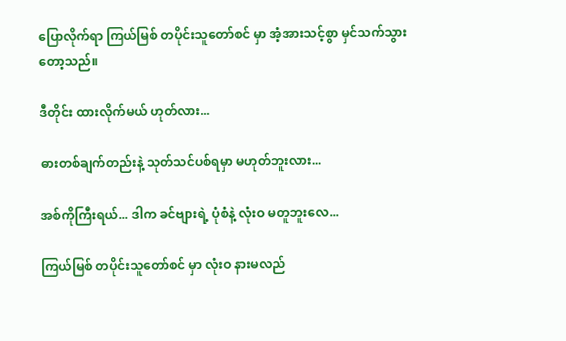ပြောလိုက်ရာ ကြယ်မြစ် တပိုင်းသူတော်စင် မှာ အံ့အားသင့်စွာ မှင်သက်သွားတော့သည်။

ဒီတိုင်း ထားလိုက်မယ် ဟုတ်လား...

ဓားတစ်ချက်တည်းနဲ့ သုတ်သင်ပစ်ရမှာ မဟုတ်ဘူးလား...

အစ်ကိုကြီးရယ်... ဒါက ခင်ဗျားရဲ့ ပုံစံနဲ့ လုံးဝ မတူဘူးလေ...

ကြယ်မြစ် တပိုင်းသူတော်စင် မှာ လုံးဝ နားမလည်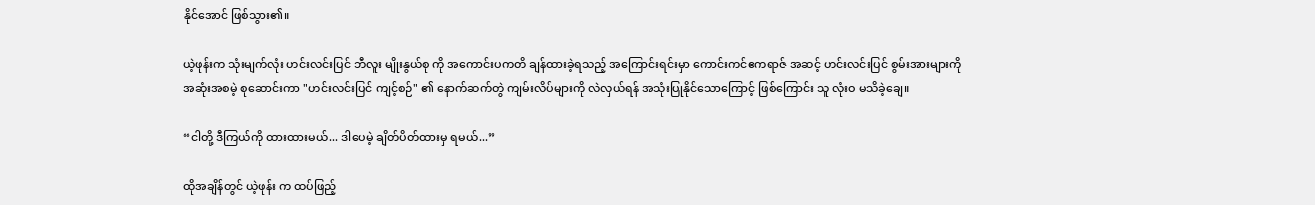နိုင်အောင် ဖြစ်သွား၏။

ယဲ့ဖုန်းက သုံးမျက်လုံး ဟင်းလင်းပြင် ဘီလူး မျိုးနွယ်စု ကို အကောင်းပကတိ ချန်ထားခဲ့ရသည့် အကြောင်းရင်းမှာ ကောင်းကင်ဧကရာဇ် အဆင့် ဟင်းလင်းပြင် စွမ်းအားများကို အဆုံးအစမဲ့ စုဆောင်းကာ "ဟင်းလင်းပြင် ကျင့်စဉ်" ၏ နောက်ဆက်တွဲ ကျမ်းလိပ်များကို လဲလှယ်ရန် အသုံးပြုနိုင်သောကြောင့် ဖြစ်ကြောင်း သူ လုံးဝ မသိခဲ့ချေ။

“ငါတို့ ဒီကြယ်ကို ထားထားမယ်... ဒါပေမဲ့ ချိတ်ပိတ်ထားမှ ရမယ်...”

ထိုအချိန်တွင် ယဲ့ဖုန်း က ထပ်ဖြည့်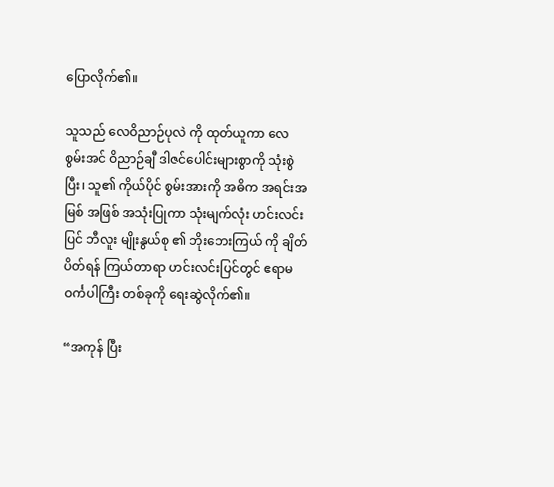ပြောလိုက်၏။

သူသည် လေဝိညာဉ်ပုလဲ ကို ထုတ်ယူကာ လေစွမ်းအင် ဝိညာဉ်ချီ ဒါဇင်ပေါင်းများစွာကို သုံးစွဲပြီး၊ သူ၏ ကိုယ်ပိုင် စွမ်းအားကို အဓိက အရင်းအမြစ် အဖြစ် အသုံးပြုကာ သုံးမျက်လုံး ဟင်းလင်းပြင် ဘီလူး မျိုးနွယ်စု ၏ ဘိုးဘေးကြယ် ကို ချိတ်ပိတ်ရန် ကြယ်တာရာ ဟင်းလင်းပြင်တွင် ဧရာမ ဝင်္ကပါကြီး တစ်ခုကို ရေးဆွဲလိုက်၏။

“အကုန် ပြီး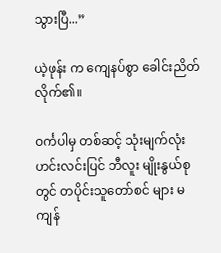သွားပြီ...”

ယဲ့ဖုန်း က ကျေနပ်စွာ ခေါင်းညိတ်လိုက်၏။

ဝင်္ကပါမှ တစ်ဆင့် သုံးမျက်လုံး ဟင်းလင်းပြင် ဘီလူး မျိုးနွယ်စု တွင် တပိုင်းသူတော်စင် များ မကျန်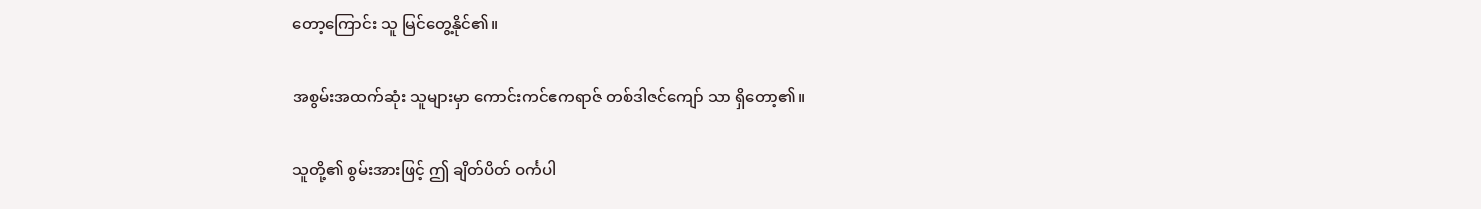တော့ကြောင်း သူ မြင်တွေ့နိုင်၏။

အစွမ်းအထက်ဆုံး သူများမှာ ကောင်းကင်ဧကရာဇ် တစ်ဒါဇင်ကျော် သာ ရှိတော့၏။

သူတို့၏ စွမ်းအားဖြင့် ဤ ချိတ်ပိတ် ဝင်္ကပါ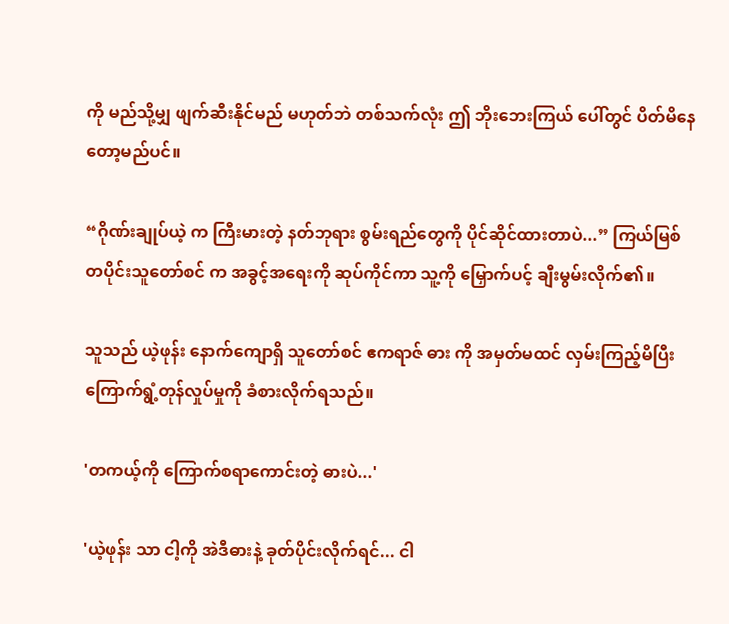ကို မည်သို့မျှ ဖျက်ဆီးနိုင်မည် မဟုတ်ဘဲ တစ်သက်လုံး ဤ ဘိုးဘေးကြယ် ပေါ်တွင် ပိတ်မိနေတော့မည်ပင်။

“ဂိုဏ်းချုပ်ယဲ့ က ကြီးမားတဲ့ နတ်ဘုရား စွမ်းရည်တွေကို ပိုင်ဆိုင်ထားတာပဲ...” ကြယ်မြစ် တပိုင်းသူတော်စင် က အခွင့်အရေးကို ဆုပ်ကိုင်ကာ သူ့ကို မြှောက်ပင့် ချီးမွမ်းလိုက်၏။

သူသည် ယဲ့ဖုန်း နောက်ကျောရှိ သူတော်စင် ဧကရာဇ် ဓား ကို အမှတ်မထင် လှမ်းကြည့်မိပြီး ကြောက်ရွံ့တုန်လှုပ်မှုကို ခံစားလိုက်ရသည်။

'တကယ့်ကို ကြောက်စရာကောင်းတဲ့ ဓားပဲ...'

'ယဲ့ဖုန်း သာ ငါ့ကို အဲဒီဓားနဲ့ ခုတ်ပိုင်းလိုက်ရင်... ငါ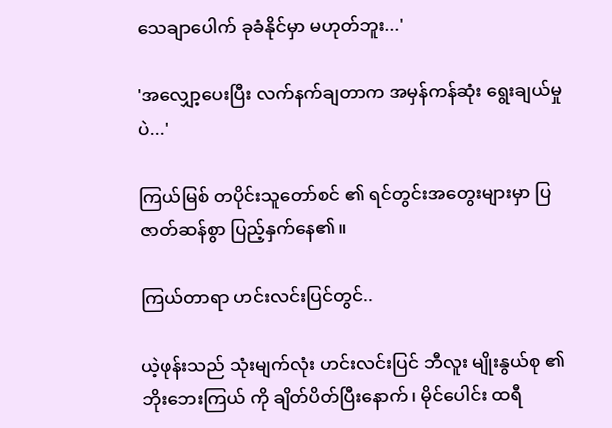သေချာပေါက် ခုခံနိုင်မှာ မဟုတ်ဘူး...'

'အလျှော့ပေးပြီး လက်နက်ချတာက အမှန်ကန်ဆုံး ရွေးချယ်မှုပဲ...'

ကြယ်မြစ် တပိုင်းသူတော်စင် ၏ ရင်တွင်းအတွေးများမှာ ပြဇာတ်ဆန်စွာ ပြည့်နှက်နေ၏။

ကြယ်တာရာ ဟင်းလင်းပြင်တွင်..

ယဲ့ဖုန်းသည် သုံးမျက်လုံး ဟင်းလင်းပြင် ဘီလူး မျိုးနွယ်စု ၏ ဘိုးဘေးကြယ် ကို ချိတ်ပိတ်ပြီးနောက်၊ မိုင်ပေါင်း ထရီ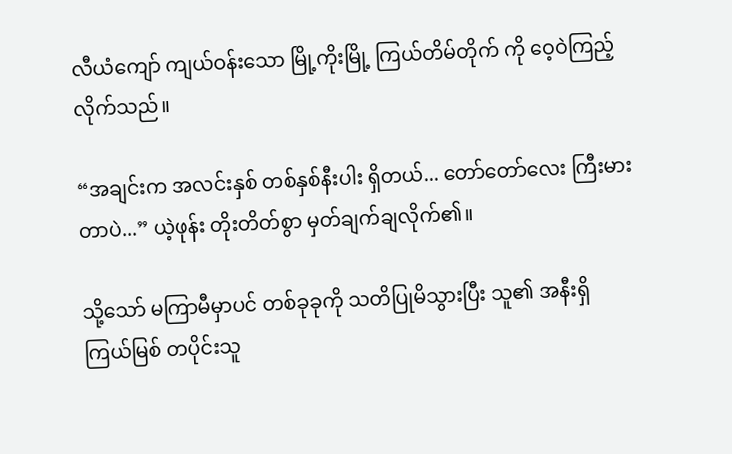လီယံကျော် ကျယ်ဝန်းသော မြို့ကိုးမြို့ ကြယ်တိမ်တိုက် ကို ဝေ့ဝဲကြည့်လိုက်သည်။

“အချင်းက အလင်းနှစ် တစ်နှစ်နီးပါး ရှိတယ်... တော်တော်လေး ကြီးမားတာပဲ...” ယဲ့ဖုန်း တိုးတိတ်စွာ မှတ်ချက်ချလိုက်၏။

သို့သော် မကြာမီမှာပင် တစ်ခုခုကို သတိပြုမိသွားပြီး သူ၏ အနီးရှိ ကြယ်မြစ် တပိုင်းသူ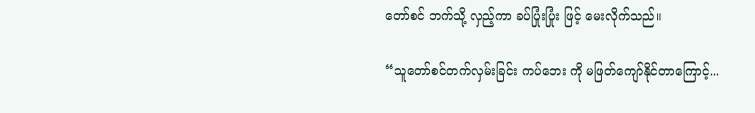တော်စင် ဘက်သို့ လှည့်ကာ ခပ်ပြုံးပြုံး ဖြင့် မေးလိုက်သည်။

“သူတော်စင်တက်လှမ်းခြင်း ကပ်ဘေး ကို မဖြတ်ကျော်နိုင်တာကြောင့်...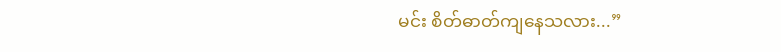မင်း စိတ်ဓာတ်ကျနေသလား...”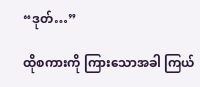“ဒုတ်…”

ထိုစကားကို ကြားသောအခါ ကြယ်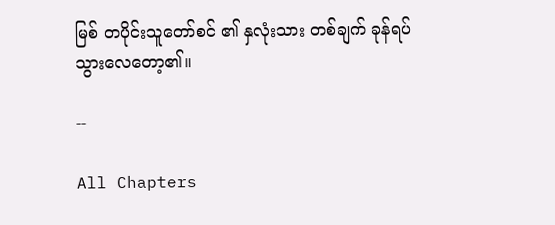မြစ် တပိုင်းသူတော်စင် ၏ နှလုံးသား တစ်ချက် ခုန်ရပ်သွားလေတော့၏။

--

All Chapters